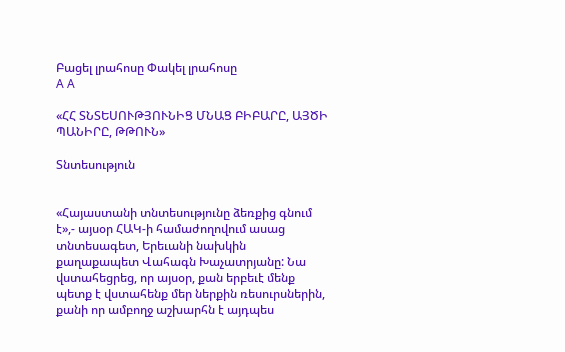Բացել լրահոսը Փակել լրահոսը
A A

«ՀՀ ՏՆՏԵՍՈՒԹՅՈՒՆԻՑ ՄՆԱՑ ԲԻԲԱՐԸ, ԱՅԾԻ ՊԱՆԻՐԸ, ԹԹՈՒՆ»

Տնտեսություն


«Հայաստանի տնտեսությունը ձեռքից գնում է»,- այսօր ՀԱԿ-ի համաժողովում ասաց տնտեսագետ, Երեւանի նախկին քաղաքապետ Վահագն Խաչատրյանը: Նա վստահեցրեց, որ այսօր, քան երբեւէ մենք պետք է վստահենք մեր ներքին ռեսուրսներին, քանի որ ամբողջ աշխարհն է այդպես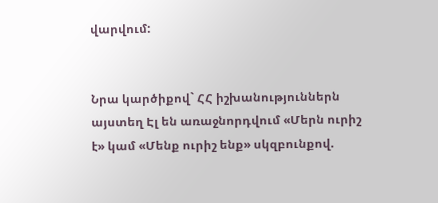վարվում:


Նրա կարծիքով` ՀՀ իշխանություններն այստեղ Էլ են առաջնորդվում «Մերն ուրիշ է» կամ «Մենք ուրիշ ենք» սկզբունքով.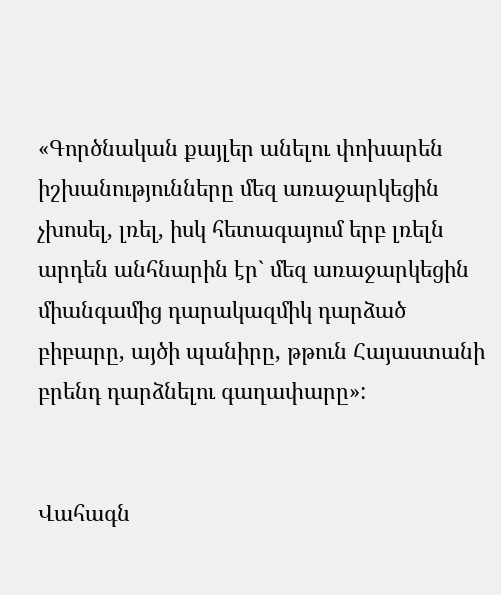«Գործնական քայլեր անելու փոխարեն իշխանությունները մեզ առաջարկեցին չխոսել, լռել, իսկ հետագայում երբ լռելն արդեն անհնարին էր` մեզ առաջարկեցին միանգամից դարակազմիկ դարձած բիբարը, այծի պանիրը, թթուն Հայաստանի բրենդ դարձնելու գաղափարը»:


Վահագն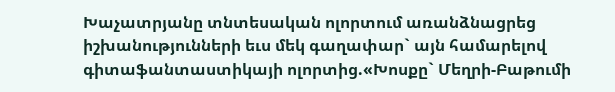Խաչատրյանը տնտեսական ոլորտում առանձնացրեց իշխանությունների եւս մեկ գաղափար` այն համարելով գիտաֆանտաստիկայի ոլորտից.«Խոսքը` Մեղրի-Բաթումի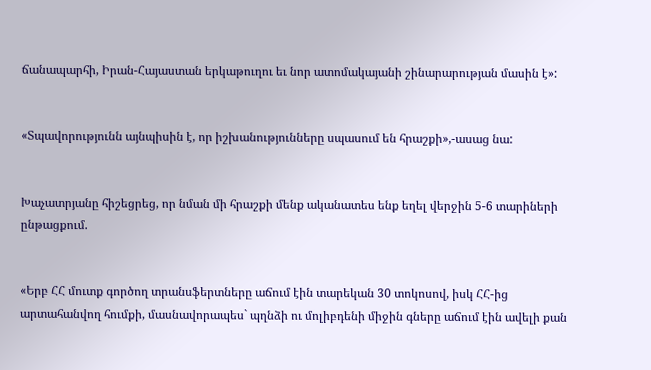ճանապարհի, Իրան-Հայաստան երկաթուղու եւ նոր ատոմակայանի շինարարության մասին է»:


«Տպավորությունն այնպիսին է, որ իշխանությունները սպասում են հրաշքի»,-ասաց նա:


Խաչատրյանը հիշեցրեց, որ նման մի հրաշքի մենք ականատես ենք եղել վերջին 5-6 տարիների ընթացքում.


«Երբ ՀՀ մուտք գործող տրանսֆերտները աճում էին տարեկան 30 տոկոսով, իսկ ՀՀ-ից արտահանվող հումքի, մասնավորապես` պղնձի ու մոլիբդենի միջին գները աճում էին ավելի քան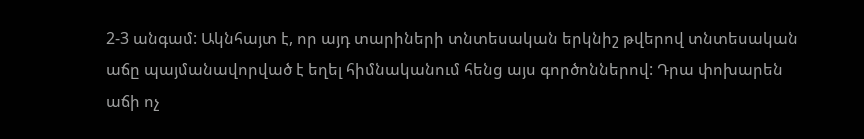2-3 անգամ: Ակնհայտ է, որ այդ տարիների տնտեսական երկնիշ թվերով տնտեսական աճը պայմանավորված է եղել հիմնականում հենց այս գործոններով: Դրա փոխարեն աճի ոչ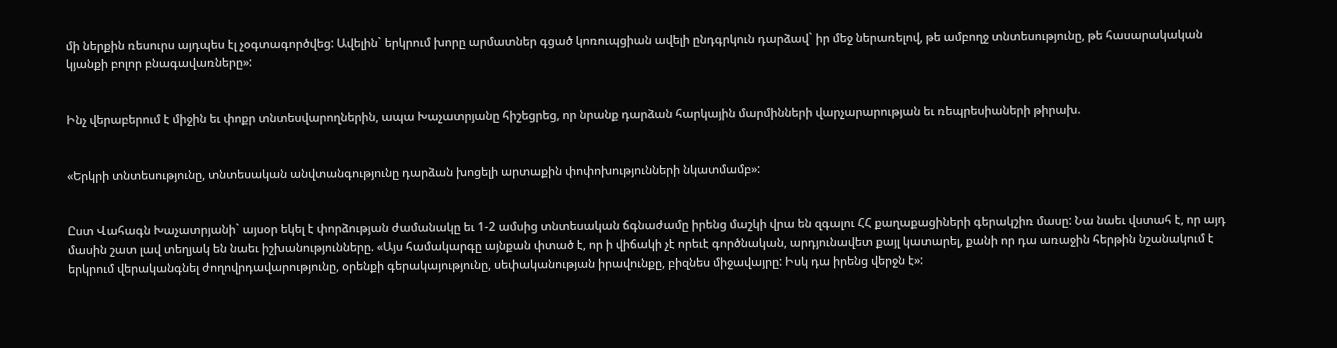մի ներքին ռեսուրս այդպես էլ չօգտագործվեց: Ավելին` երկրում խորը արմատներ գցած կոռուպցիան ավելի ընդգրկուն դարձավ` իր մեջ ներառելով, թե ամբողջ տնտեսությունը, թե հասարակական կյանքի բոլոր բնագավառները»:


Ինչ վերաբերում է միջին եւ փոքր տնտեսվարողներին, ապա Խաչատրյանը հիշեցրեց, որ նրանք դարձան հարկային մարմինների վարչարարության եւ ռեպրեսիաների թիրախ.


«Երկրի տնտեսությունը, տնտեսական անվտանգությունը դարձան խոցելի արտաքին փոփոխությունների նկատմամբ»:


Ըստ Վահագն Խաչատրյանի` այսօր եկել է փորձության ժամանակը եւ 1-2 ամսից տնտեսական ճգնաժամը իրենց մաշկի վրա են զգալու ՀՀ քաղաքացիների գերակշիռ մասը: Նա նաեւ վստահ է, որ այդ մասին շատ լավ տեղյակ են նաեւ իշխանությունները. «Այս համակարգը այնքան փտած է, որ ի վիճակի չէ որեւէ գործնական, արդյունավետ քայլ կատարել, քանի որ դա առաջին հերթին նշանակում է երկրում վերականգնել ժողովրդավարությունը, օրենքի գերակայությունը, սեփականության իրավունքը, բիզնես միջավայրը: Իսկ դա իրենց վերջն է»: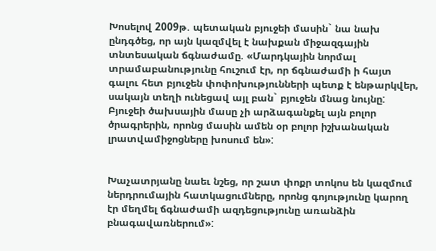Խոսելով 2009թ. պետական բյուջեի մասին` նա նախ ընդգծեց, որ այն կազմվել է նախքան միջազգային տնտեսական ճգնաժամը. «Մարդկային նորմալ տրամաբանությունը հուշում էր, որ ճգնաժամի ի հայտ գալու հետ բյուջեն փոփոխությունների պետք է ենթարկվեր, սակայն տեղի ունեցավ այլ բան` բյուջեն մնաց նույնը: Բյուջեի ծախսային մասը չի արձագանքել այն բոլոր ծրագրերին, որոնց մասին ամեն օր բոլոր իշխանական լրատվամիջոցները խոսում են»:


Խաչատրյանը նաեւ նշեց, որ շատ փոքր տոկոս են կազմում ներդրումային հատկացումները, որոնց գոյությունը կարող էր մեղմել ճգնաժամի ազդեցությունը առանձին բնագավառներում»: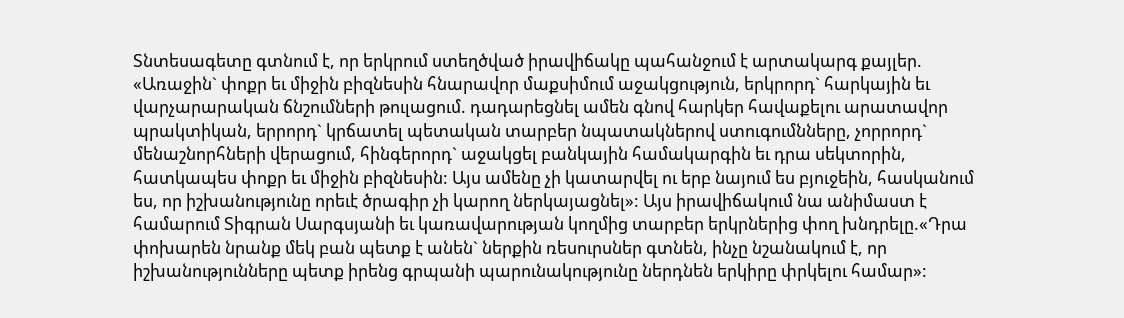Տնտեսագետը գտնում է, որ երկրում ստեղծված իրավիճակը պահանջում է արտակարգ քայլեր. «Առաջին` փոքր եւ միջին բիզնեսին հնարավոր մաքսիմում աջակցություն, երկրորդ` հարկային եւ վարչարարական ճնշումների թուլացում. դադարեցնել ամեն գնով հարկեր հավաքելու արատավոր պրակտիկան, երրորդ` կրճատել պետական տարբեր նպատակներով ստուգումնները, չորրորդ` մենաշնորհների վերացում, հինգերորդ` աջակցել բանկային համակարգին եւ դրա սեկտորին, հատկապես փոքր եւ միջին բիզնեսին: Այս ամենը չի կատարվել ու երբ նայում ես բյուջեին, հասկանում ես, որ իշխանությունը որեւէ ծրագիր չի կարող ներկայացնել»: Այս իրավիճակում նա անիմաստ է համարում Տիգրան Սարգսյանի եւ կառավարության կողմից տարբեր երկրներից փող խնդրելը.«Դրա փոխարեն նրանք մեկ բան պետք է անեն` ներքին ռեսուրսներ գտնեն, ինչը նշանակում է, որ իշխանությունները պետք իրենց գրպանի պարունակությունը ներդնեն երկիրը փրկելու համար»: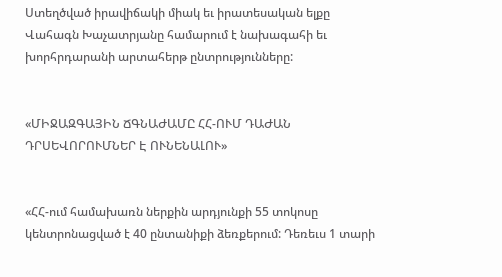Ստեղծված իրավիճակի միակ եւ իրատեսական ելքը Վահագն Խաչատրյանը համարում է նախագահի եւ խորհրդարանի արտահերթ ընտրությունները:


«ՄԻՋԱԶԳԱՅԻՆ ՃԳՆԱԺԱՄԸ ՀՀ-ՈՒՄ ԴԱԺԱՆ ԴՐՍԵՎՈՐՈՒՄՆԵՐ Է ՈՒՆԵՆԱԼՈՒ»


«ՀՀ-ում համախառն ներքին արդյունքի 55 տոկոսը կենտրոնացված է 40 ընտանիքի ձեռքերում: Դեռեւս 1 տարի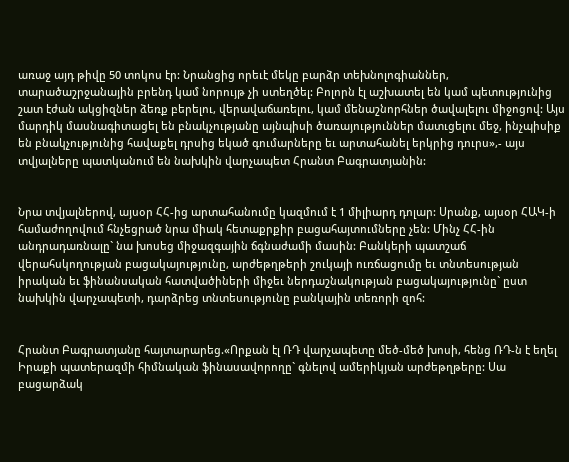առաջ այդ թիվը 50 տոկոս էր: Նրանցից որեւէ մեկը բարձր տեխնոլոգիաններ, տարածաշրջանային բրենդ կամ նորույթ չի ստեղծել: Բոլորն էլ աշխատել են կամ պետությունից շատ էժան ակցիզներ ձեռք բերելու, վերավաճառելու, կամ մենաշնորհներ ծավալելու միջոցով: Այս մարդիկ մասնագիտացել են բնակչությանը այնպիսի ծառայություններ մատւցելու մեջ, ինչպիսիք են բնակչությունից հավաքել դրսից եկած գումարները եւ արտահանել երկրից դուրս»,- այս տվյալները պատկանում են նախկին վարչապետ Հրանտ Բագրատյանին:


Նրա տվյալներով, այսօր ՀՀ-ից արտահանումը կազմում է 1 միլիարդ դոլար: Սրանք, այսօր ՀԱԿ-ի համաժողովում հնչեցրած նրա միակ հետաքրքիր բացահայտումները չեն: Մինչ ՀՀ-ին անդրադառնալը` նա խոսեց միջազգային ճգնաժամի մասին: Բանկերի պատշաճ վերահսկողության բացակայությունը, արժեթղթերի շուկայի ուռճացումը եւ տնտեսության իրական եւ ֆինանսական հատվածիների միջեւ ներդաշնակության բացակայությունը` ըստ նախկին վարչապետի, դարձրեց տնտեսությունը բանկային տեռորի զոհ:


Հրանտ Բագրատյանը հայտարարեց.«Որքան էլ ՌԴ վարչապետը մեծ-մեծ խոսի, հենց ՌԴ-ն է եղել Իրաքի պատերազմի հիմնական ֆինասավորողը` գնելով ամերիկյան արժեթղթերը: Սա բացարձակ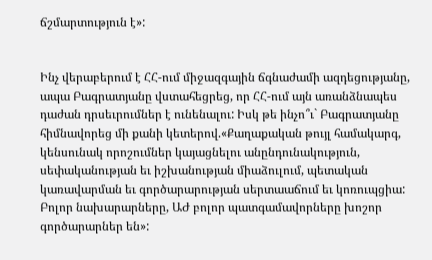ճշմարտություն է»:


Ինչ վերաբերում է ՀՀ-ում միջազգային ճգնաժամի ազդեցությանը, ապա Բագրատյանը վստահեցրեց, որ ՀՀ-ում այն առանձնապես դաժան դրսեւրումներ է ունենալու: Իսկ թե ինչո՞ւ` Բագրատյանը հիմնավորեց մի քանի կետերով.«Քաղաքական թույլ համակարգ, կենսունակ որոշումներ կայացնելու անընդունակություն, սեփականության եւ իշխանության միաձուլում, պետական կառավարման եւ գործարարության սերտաաճում եւ կոռուպցիա: Բոլոր նախարարները, ԱԺ բոլոր պատգամավորները խոշոր գործարարներ են»: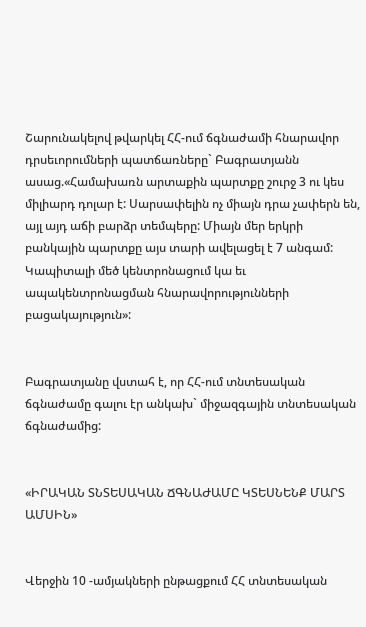Շարունակելով թվարկել ՀՀ-ում ճգնաժամի հնարավոր դրսեւորումների պատճառները` Բագրատյանն ասաց.«Համախառն արտաքին պարտքը շուրջ 3 ու կես միլիարդ դոլար է: Սարսափելին ոչ միայն դրա չափերն են, այլ այդ աճի բարձր տեմպերը: Միայն մեր երկրի բանկային պարտքը այս տարի ավելացել է 7 անգամ: Կապիտալի մեծ կենտրոնացում կա եւ ապակենտրոնացման հնարավորությունների բացակայություն»:


Բագրատյանը վստահ է, որ ՀՀ-ում տնտեսական ճգնաժամը գալու էր անկախ` միջազգային տնտեսական ճգնաժամից:


«ԻՐԱԿԱՆ ՏՆՏԵՍԱԿԱՆ ՃԳՆԱԺԱՄԸ ԿՏԵՍՆԵՆՔ ՄԱՐՏ ԱՄՍԻՆ»


Վերջին 10 -ամյակների ընթացքում ՀՀ տնտեսական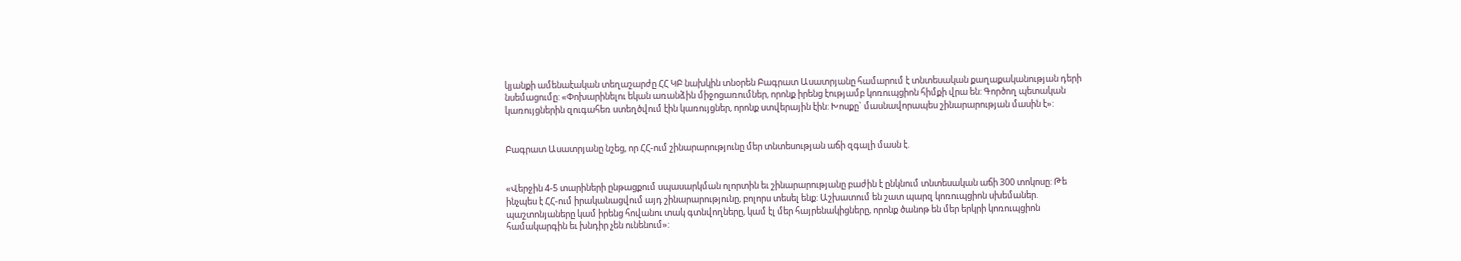կյանքի ամենաէական տեղաշարժը ՀՀ ԿԲ նախկին տնօրեն Բագրատ Ասատրյանը համարում է տնտեսական քաղաքականության դերի նսեմացումը: «Փոխարինելու եկան առանձին միջոցառումներ, որոնք իրենց էությամբ կոռուպցիոն հիմքի վրա են: Գործող պետական կառույցներին զուգահեռ ստեղծվում էին կառույցներ, որոնք ստվերային էին: Խոսքը` մասնավորապես շինարարության մասին է»:


Բագրատ Ասատրյանը նշեց, որ ՀՀ-ում շինարարությունը մեր տնտեսության աճի զգալի մասն է.


«Վերջին 4-5 տարիների ընթացքում սպասարկման ոլորտին եւ շինարարությանը բաժին է ընկնում տնտեսական աճի 300 տոկոսը: Թե ինչպես է ՀՀ-ում իրականացվում այդ շինարարությունը, բոլորս տեսել ենք: Աշխատում են շատ պարզ կոռուպցիոն սխեմաներ. պաշտոնյաները կամ իրենց հովանու տակ գտնվողները, կամ էլ մեր հայրենակիցները, որոնք ծանոթ են մեր երկրի կոռուպցիոն համակարգին եւ խնդիր չեն ունենում»: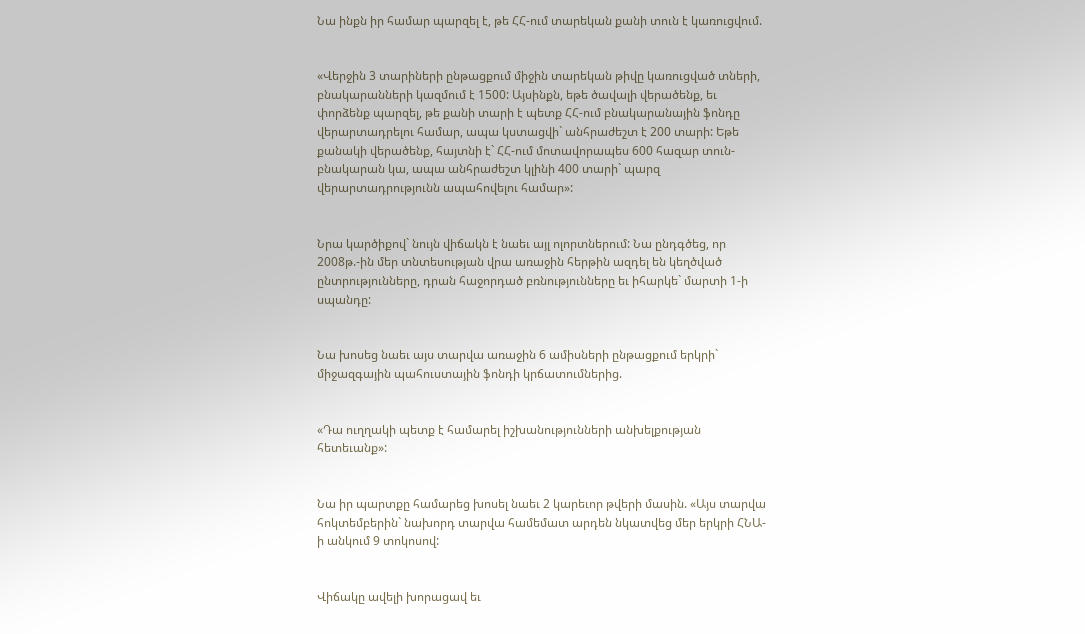Նա ինքն իր համար պարզել է, թե ՀՀ-ում տարեկան քանի տուն է կառուցվում.


«Վերջին 3 տարիների ընթացքում միջին տարեկան թիվը կառուցված տների, բնակարանների կազմում է 1500: Այսինքն, եթե ծավալի վերածենք, եւ փորձենք պարզել, թե քանի տարի է պետք ՀՀ-ում բնակարանային ֆոնդը վերարտադրելու համար, ապա կստացվի` անհրաժեշտ է 200 տարի: Եթե քանակի վերածենք, հայտնի է` ՀՀ-ում մոտավորապես 600 հազար տուն-բնակարան կա, ապա անհրաժեշտ կլինի 400 տարի` պարզ վերարտադրությունն ապահովելու համար»:


Նրա կարծիքով` նույն վիճակն է նաեւ այլ ոլորտներում: Նա ընդգծեց, որ 2008թ.-ին մեր տնտեսության վրա առաջին հերթին ազդել են կեղծված ընտրությունները, դրան հաջորդած բռնությունները եւ իհարկե` մարտի 1-ի սպանդը:


Նա խոսեց նաեւ այս տարվա առաջին 6 ամիսների ընթացքում երկրի` միջազգային պահուստային ֆոնդի կրճատումներից.


«Դա ուղղակի պետք է համարել իշխանությունների անխելքության հետեւանք»:


Նա իր պարտքը համարեց խոսել նաեւ 2 կարեւոր թվերի մասին. «Այս տարվա հոկտեմբերին` նախորդ տարվա համեմատ արդեն նկատվեց մեր երկրի ՀՆԱ-ի անկում 9 տոկոսով:


Վիճակը ավելի խորացավ եւ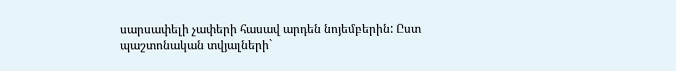սարսափելի չափերի հասավ արդեն նոյեմբերին: Ըստ պաշտոնական տվյալների`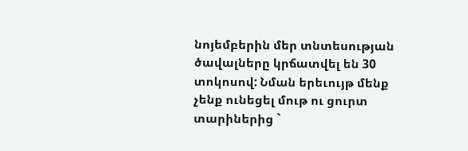նոյեմբերին մեր տնտեսության ծավալները կրճատվել են 30 տոկոսով: Նման երեւույթ մենք չենք ունեցել մութ ու ցուրտ տարիներից `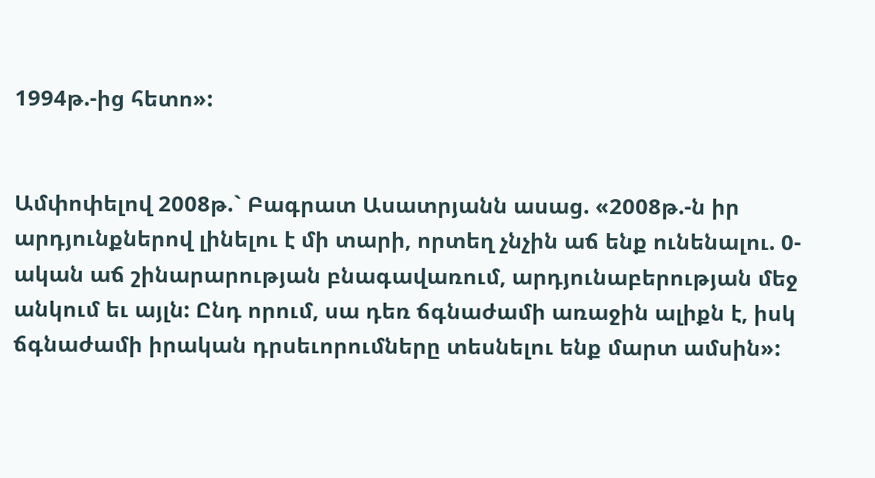1994թ.-ից հետո»:


Ամփոփելով 2008թ.` Բագրատ Ասատրյանն ասաց. «2008թ.-ն իր արդյունքներով լինելու է մի տարի, որտեղ չնչին աճ ենք ունենալու. 0-ական աճ շինարարության բնագավառում, արդյունաբերության մեջ անկում եւ այլն: Ընդ որում, սա դեռ ճգնաժամի առաջին ալիքն է, իսկ ճգնաժամի իրական դրսեւորումները տեսնելու ենք մարտ ամսին»: